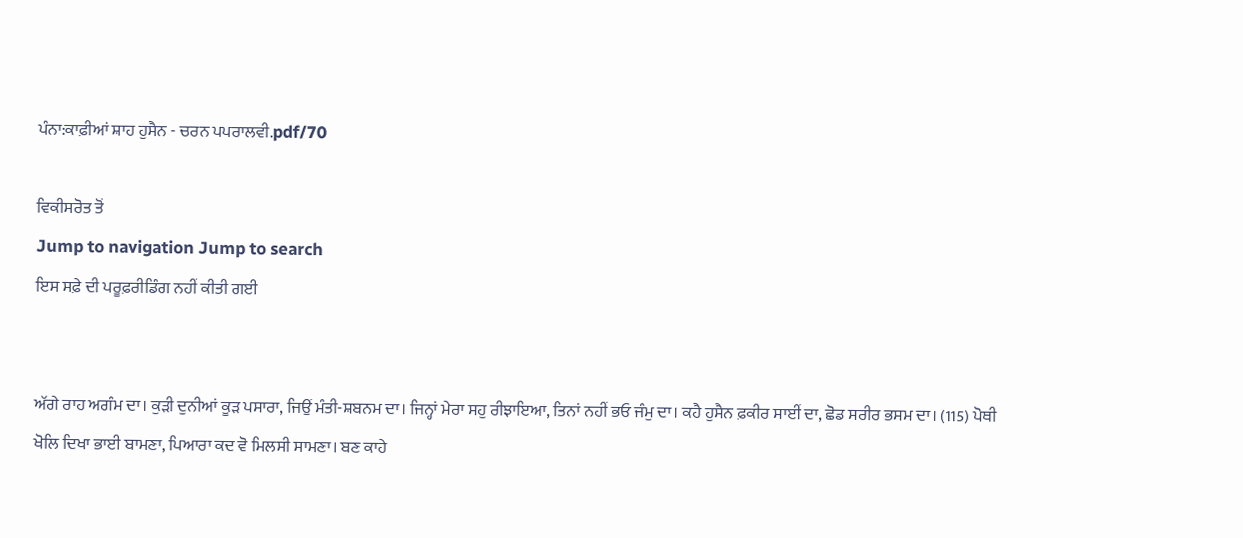ਪੰਨਾ:ਕਾਫ਼ੀਆਂ ਸ਼ਾਹ ਹੁਸੈਨ - ਚਰਨ ਪਪਰਾਲਵੀ.pdf/70

ਵਿਕੀਸਰੋਤ ਤੋਂ
Jump to navigation Jump to search
ਇਸ ਸਫ਼ੇ ਦੀ ਪਰੂਫ਼ਰੀਡਿੰਗ ਨਹੀਂ ਕੀਤੀ ਗਈ


ਅੱਗੇ ਰਾਹ ਅਗੰਮ ਦਾ। ਕੁੜੀ ਦੁਨੀਆਂ ਕੂੜ ਪਸਾਰਾ, ਜਿਉਂ ਮੰਤੀ-ਸ਼ਬਨਮ ਦਾ। ਜਿਨ੍ਹਾਂ ਮੇਰਾ ਸਹੁ ਰੀਝਾਇਆ, ਤਿਨਾਂ ਨਹੀਂ ਭਓ ਜੰਮੁ ਦਾ। ਕਹੈ ਹੁਸੈਨ ਫ਼ਕੀਰ ਸਾਈਂ ਦਾ, ਛੋਡ ਸਰੀਰ ਭਸਮ ਦਾ। (115) ਪੋਥੀ ਖੋਲਿ ਦਿਖਾ ਭਾਈ ਬਾਮਣਾ, ਪਿਆਰਾ ਕਦ ਵੋ ਮਿਲਸੀ ਸਾਮਣਾ। ਬਣ ਕਾਹੇ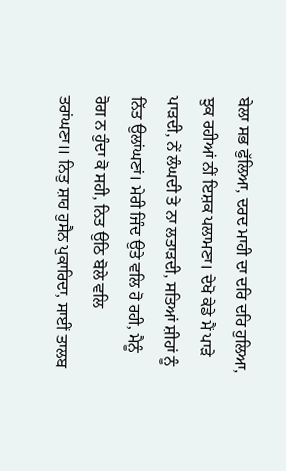ਬੇਲਾ ਸਭ ਫੁੱਲਿਆ, ਦਰਦ ਮਾਹੀ ਦਾ ਦਰਿ ਦਰਿ ਹੁਲਿਆ, ਝੁਕ ਰਹੀਆਂ ਨੀਂ ਇਸ਼ਕ ਪਲਾਮਣਾ। ਦੇਖੋ ਕੇਡੇ ਮੈਂ ਪਾੜੇ ਪਾੜਦੀ, ਨੇਂ ਲੰਘਦੀ ਤੇ ਨਾ ਲਤਾੜਦੀ, ਸਤਿਆਂ ਸ਼ੀਹਾਂ ਨੂੰ ਨਿੱਤ ਉਲਾਂਘਣਾਂ। ਮੇਰੀ ਜਿੰਦ ਉਤੇ ਵਲਿ ਹੋ ਰਹੀ, ਮੈਨੂੰ ਰੋਗ ਨ ਹੁੰਦਾ ਕੋ ਸਹੀ, ਨਿਤ ਉਠਿ ਬੋਲੇ ਵਲਿ ਤਰਾਂਘਣਾ॥ ਨਿਤੁ ਸ਼ਾਹ ਹੁਸੈਨ ਪੁਕਾਰਿਦਾ, ਸਾਈਂ ਤਾਲਬ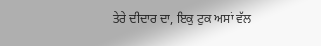ਤੇਰੇ ਦੀਦਾਰ ਦਾ, ਇਕੁ ਟੁਕ ਅਸਾਂ ਵੱਲ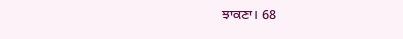ਝਾਕਣਾ। 68